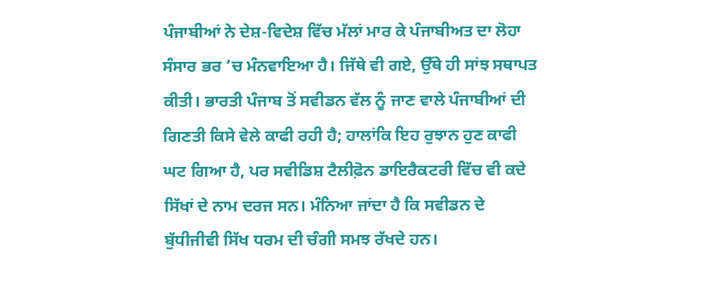ਪੰਜਾਬੀਆਂ ਨੇ ਦੇਸ਼-ਵਿਦੇਸ਼ ਵਿੱਚ ਮੱਲਾਂ ਮਾਰ ਕੇ ਪੰਜਾਬੀਅਤ ਦਾ ਲੋਹਾ ਸੰਸਾਰ ਭਰ ‘ਚ ਮੰਨਵਾਇਆ ਹੈ। ਜਿੱਥੇ ਵੀ ਗਏ, ਉੱਥੇ ਹੀ ਸਾਂਝ ਸਥਾਪਤ ਕੀਤੀ। ਭਾਰਤੀ ਪੰਜਾਬ ਤੋਂ ਸਵੀਡਨ ਵੱਲ ਨੂੰ ਜਾਣ ਵਾਲੇ ਪੰਜਾਬੀਆਂ ਦੀ ਗਿਣਤੀ ਕਿਸੇ ਵੇਲੇ ਕਾਫੀ ਰਹੀ ਹੈ; ਹਾਲਾਂਕਿ ਇਹ ਰੁਝਾਨ ਹੁਣ ਕਾਫੀ ਘਟ ਗਿਆ ਹੈ, ਪਰ ਸਵੀਡਿਸ਼ ਟੈਲੀਫ਼ੋਨ ਡਾਇਰੈਕਟਰੀ ਵਿੱਚ ਵੀ ਕਦੇ ਸਿੱਖਾਂ ਦੇ ਨਾਮ ਦਰਜ ਸਨ। ਮੰਨਿਆ ਜਾਂਦਾ ਹੈ ਕਿ ਸਵੀਡਨ ਦੇ ਬੁੱਧੀਜੀਵੀ ਸਿੱਖ ਧਰਮ ਦੀ ਚੰਗੀ ਸਮਝ ਰੱਖਦੇ ਹਨ।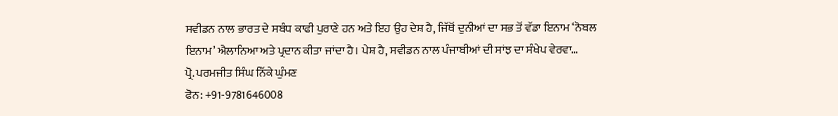ਸਵੀਡਨ ਨਾਲ ਭਾਰਤ ਦੇ ਸਬੰਧ ਕਾਫੀ ਪੁਰਾਣੇ ਹਨ ਅਤੇ ਇਹ ਉਹ ਦੇਸ਼ ਹੈ, ਜਿੱਥੋਂ ਦੁਨੀਆਂ ਦਾ ਸਭ ਤੋਂ ਵੱਡਾ ਇਨਾਮ ‘ਨੋਬਲ ਇਨਾਮ’ ਐਲਾਨਿਆ ਅਤੇ ਪ੍ਰਦਾਨ ਕੀਤਾ ਜਾਂਦਾ ਹੈ। ਪੇਸ਼ ਹੈ, ਸਵੀਡਨ ਨਾਲ ਪੰਜਾਬੀਆਂ ਦੀ ਸਾਂਝ ਦਾ ਸੰਖੇਪ ਵੇਰਵਾ…
ਪ੍ਰੋ. ਪਰਮਜੀਤ ਸਿੰਘ ਨਿੱਕੇ ਘੁੰਮਣ
ਫੋਨ: +91-9781646008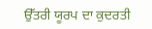ਉੱਤਰੀ ਯੂਰਪ ਦਾ ਕੁਦਰਤੀ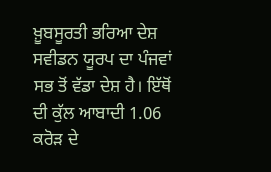ਖ਼ੂਬਸੂਰਤੀ ਭਰਿਆ ਦੇਸ਼ ਸਵੀਡਨ ਯੂਰਪ ਦਾ ਪੰਜਵਾਂ ਸਭ ਤੋਂ ਵੱਡਾ ਦੇਸ਼ ਹੈ। ਇੱਥੋਂ ਦੀ ਕੁੱਲ ਆਬਾਦੀ 1.06 ਕਰੋੜ ਦੇ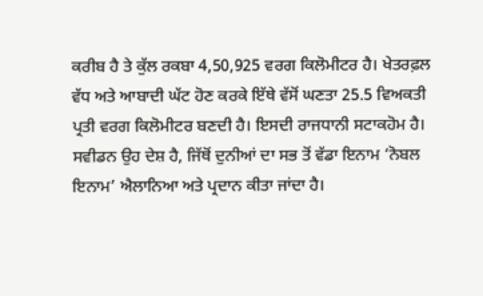ਕਰੀਬ ਹੈ ਤੇ ਕੁੱਲ ਰਕਬਾ 4,50,925 ਵਰਗ ਕਿਲੋਮੀਟਰ ਹੈ। ਖੇਤਰਫ਼ਲ ਵੱਧ ਅਤੇ ਆਬਾਦੀ ਘੱਟ ਹੋਣ ਕਰਕੇ ਇੱਥੇ ਵੱਸੋਂ ਘਣਤਾ 25.5 ਵਿਅਕਤੀ ਪ੍ਰਤੀ ਵਰਗ ਕਿਲੋਮੀਟਰ ਬਣਦੀ ਹੈ। ਇਸਦੀ ਰਾਜਧਾਨੀ ਸਟਾਕਹੋਮ ਹੈ। ਸਵੀਡਨ ਉਹ ਦੇਸ਼ ਹੈ, ਜਿੱਥੋਂ ਦੁਨੀਆਂ ਦਾ ਸਭ ਤੋਂ ਵੱਡਾ ਇਨਾਮ ‘ਨੋਬਲ ਇਨਾਮ’ ਐਲਾਨਿਆ ਅਤੇ ਪ੍ਰਦਾਨ ਕੀਤਾ ਜਾਂਦਾ ਹੈ।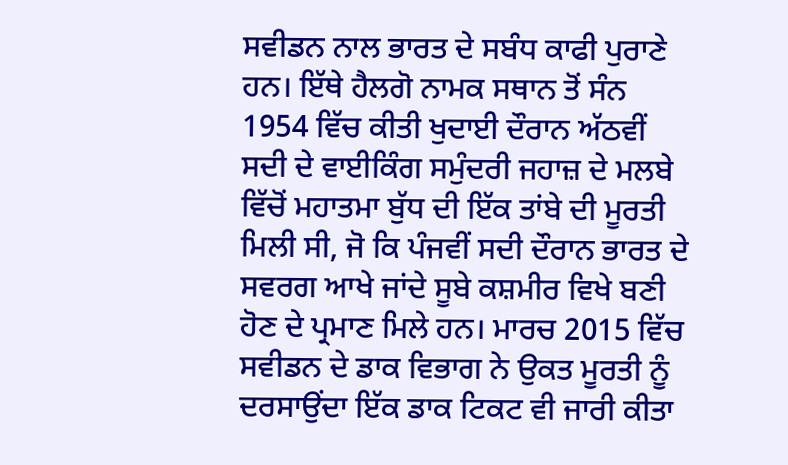ਸਵੀਡਨ ਨਾਲ ਭਾਰਤ ਦੇ ਸਬੰਧ ਕਾਫੀ ਪੁਰਾਣੇ ਹਨ। ਇੱਥੇ ਹੈਲਗੋ ਨਾਮਕ ਸਥਾਨ ਤੋਂ ਸੰਨ 1954 ਵਿੱਚ ਕੀਤੀ ਖੁਦਾਈ ਦੌਰਾਨ ਅੱਠਵੀਂ ਸਦੀ ਦੇ ਵਾਈਕਿੰਗ ਸਮੁੰਦਰੀ ਜਹਾਜ਼ ਦੇ ਮਲਬੇ ਵਿੱਚੋਂ ਮਹਾਤਮਾ ਬੁੱਧ ਦੀ ਇੱਕ ਤਾਂਬੇ ਦੀ ਮੂਰਤੀ ਮਿਲੀ ਸੀ, ਜੋ ਕਿ ਪੰਜਵੀਂ ਸਦੀ ਦੌਰਾਨ ਭਾਰਤ ਦੇ ਸਵਰਗ ਆਖੇ ਜਾਂਦੇ ਸੂਬੇ ਕਸ਼ਮੀਰ ਵਿਖੇ ਬਣੀ ਹੋਣ ਦੇ ਪ੍ਰਮਾਣ ਮਿਲੇ ਹਨ। ਮਾਰਚ 2015 ਵਿੱਚ ਸਵੀਡਨ ਦੇ ਡਾਕ ਵਿਭਾਗ ਨੇ ਉਕਤ ਮੂਰਤੀ ਨੂੰ ਦਰਸਾਉਂਦਾ ਇੱਕ ਡਾਕ ਟਿਕਟ ਵੀ ਜਾਰੀ ਕੀਤਾ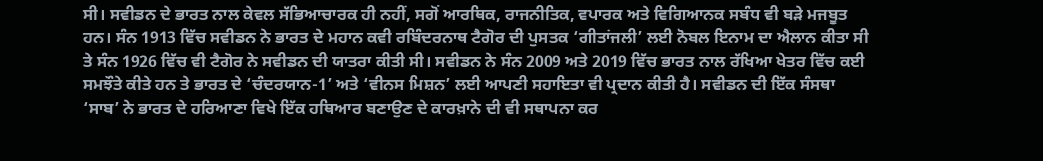ਸੀ। ਸਵੀਡਨ ਦੇ ਭਾਰਤ ਨਾਲ ਕੇਵਲ ਸੱਭਿਆਚਾਰਕ ਹੀ ਨਹੀਂ, ਸਗੋਂ ਆਰਥਿਕ, ਰਾਜਨੀਤਿਕ, ਵਪਾਰਕ ਅਤੇ ਵਿਗਿਆਨਕ ਸਬੰਧ ਵੀ ਬੜੇ ਮਜਬੂਤ ਹਨ। ਸੰਨ 1913 ਵਿੱਚ ਸਵੀਡਨ ਨੇ ਭਾਰਤ ਦੇ ਮਹਾਨ ਕਵੀ ਰਬਿੰਦਰਨਾਥ ਟੈਗੋਰ ਦੀ ਪੁਸਤਕ ‘ਗੀਤਾਂਜਲੀ’ ਲਈ ਨੋਬਲ ਇਨਾਮ ਦਾ ਐਲਾਨ ਕੀਤਾ ਸੀ ਤੇ ਸੰਨ 1926 ਵਿੱਚ ਵੀ ਟੈਗੋਰ ਨੇ ਸਵੀਡਨ ਦੀ ਯਾਤਰਾ ਕੀਤੀ ਸੀ। ਸਵੀਡਨ ਨੇ ਸੰਨ 2009 ਅਤੇ 2019 ਵਿੱਚ ਭਾਰਤ ਨਾਲ ਰੱਖਿਆ ਖੇਤਰ ਵਿੱਚ ਕਈ ਸਮਝੌਤੇ ਕੀਤੇ ਹਨ ਤੇ ਭਾਰਤ ਦੇ ‘ਚੰਦਰਯਾਨ-1’ ਅਤੇ ‘ਵੀਨਸ ਮਿਸ਼ਨ’ ਲਈ ਆਪਣੀ ਸਹਾਇਤਾ ਵੀ ਪ੍ਰਦਾਨ ਕੀਤੀ ਹੈ। ਸਵੀਡਨ ਦੀ ਇੱਕ ਸੰਸਥਾ ‘ਸਾਬ’ ਨੇ ਭਾਰਤ ਦੇ ਹਰਿਆਣਾ ਵਿਖੇ ਇੱਕ ਹਥਿਆਰ ਬਣਾਉਣ ਦੇ ਕਾਰਖ਼ਾਨੇ ਦੀ ਵੀ ਸਥਾਪਨਾ ਕਰ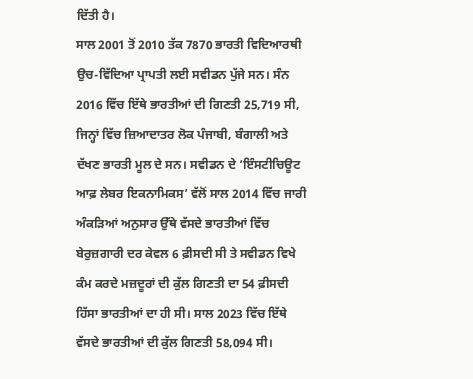ਦਿੱਤੀ ਹੈ।
ਸਾਲ 2001 ਤੋਂ 2010 ਤੱਕ 7870 ਭਾਰਤੀ ਵਿਦਿਆਰਥੀ ਉਚ-ਵਿੱਦਿਆ ਪ੍ਰਾਪਤੀ ਲਈ ਸਵੀਡਨ ਪੁੱਜੇ ਸਨ। ਸੰਨ 2016 ਵਿੱਚ ਇੱਥੇ ਭਾਰਤੀਆਂ ਦੀ ਗਿਣਤੀ 25,719 ਸੀ, ਜਿਨ੍ਹਾਂ ਵਿੱਚ ਜ਼ਿਆਦਾਤਰ ਲੋਕ ਪੰਜਾਬੀ, ਬੰਗਾਲੀ ਅਤੇ ਦੱਖਣ ਭਾਰਤੀ ਮੂਲ ਦੇ ਸਨ। ਸਵੀਡਨ ਦੇ ‘ਇੰਸਟੀਚਿਊਟ ਆਫ਼ ਲੇਬਰ ਇਕਨਾਮਿਕਸ’ ਵੱਲੋਂ ਸਾਲ 2014 ਵਿੱਚ ਜਾਰੀ ਅੰਕੜਿਆਂ ਅਨੁਸਾਰ ਉੱਥੇ ਵੱਸਦੇ ਭਾਰਤੀਆਂ ਵਿੱਚ ਬੇਰੁਜ਼ਗਾਰੀ ਦਰ ਕੇਵਲ 6 ਫ਼ੀਸਦੀ ਸੀ ਤੇ ਸਵੀਡਨ ਵਿਖੇ ਕੰਮ ਕਰਦੇ ਮਜ਼ਦੂਰਾਂ ਦੀ ਕੁੱਲ ਗਿਣਤੀ ਦਾ 54 ਫ਼ੀਸਦੀ ਹਿੱਸਾ ਭਾਰਤੀਆਂ ਦਾ ਹੀ ਸੀ। ਸਾਲ 2023 ਵਿੱਚ ਇੱਥੇ ਵੱਸਦੇ ਭਾਰਤੀਆਂ ਦੀ ਕੁੱਲ ਗਿਣਤੀ 58,094 ਸੀ।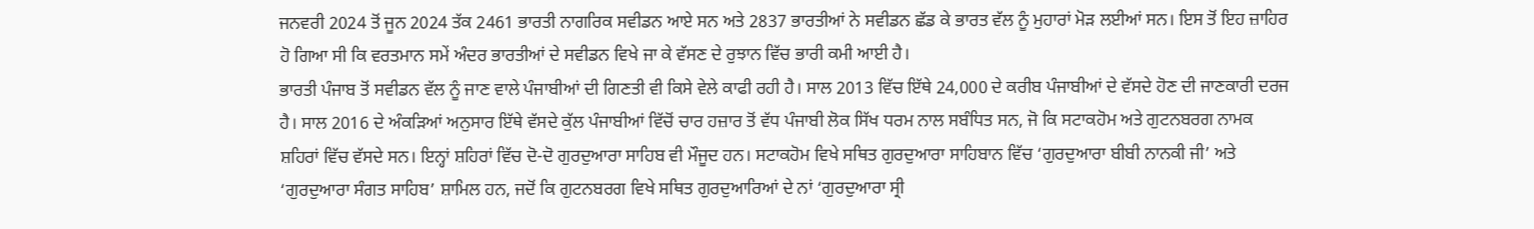ਜਨਵਰੀ 2024 ਤੋਂ ਜੂਨ 2024 ਤੱਕ 2461 ਭਾਰਤੀ ਨਾਗਰਿਕ ਸਵੀਡਨ ਆਏ ਸਨ ਅਤੇ 2837 ਭਾਰਤੀਆਂ ਨੇ ਸਵੀਡਨ ਛੱਡ ਕੇ ਭਾਰਤ ਵੱਲ ਨੂੰ ਮੁਹਾਰਾਂ ਮੋੜ ਲਈਆਂ ਸਨ। ਇਸ ਤੋਂ ਇਹ ਜ਼ਾਹਿਰ ਹੋ ਗਿਆ ਸੀ ਕਿ ਵਰਤਮਾਨ ਸਮੇਂ ਅੰਦਰ ਭਾਰਤੀਆਂ ਦੇ ਸਵੀਡਨ ਵਿਖੇ ਜਾ ਕੇ ਵੱਸਣ ਦੇ ਰੁਝਾਨ ਵਿੱਚ ਭਾਰੀ ਕਮੀ ਆਈ ਹੈ।
ਭਾਰਤੀ ਪੰਜਾਬ ਤੋਂ ਸਵੀਡਨ ਵੱਲ ਨੂੰ ਜਾਣ ਵਾਲੇ ਪੰਜਾਬੀਆਂ ਦੀ ਗਿਣਤੀ ਵੀ ਕਿਸੇ ਵੇਲੇ ਕਾਫੀ ਰਹੀ ਹੈ। ਸਾਲ 2013 ਵਿੱਚ ਇੱਥੇ 24,000 ਦੇ ਕਰੀਬ ਪੰਜਾਬੀਆਂ ਦੇ ਵੱਸਦੇ ਹੋਣ ਦੀ ਜਾਣਕਾਰੀ ਦਰਜ ਹੈ। ਸਾਲ 2016 ਦੇ ਅੰਕੜਿਆਂ ਅਨੁਸਾਰ ਇੱਥੇ ਵੱਸਦੇ ਕੁੱਲ ਪੰਜਾਬੀਆਂ ਵਿੱਚੋਂ ਚਾਰ ਹਜ਼ਾਰ ਤੋਂ ਵੱਧ ਪੰਜਾਬੀ ਲੋਕ ਸਿੱਖ ਧਰਮ ਨਾਲ ਸਬੰਧਿਤ ਸਨ, ਜੋ ਕਿ ਸਟਾਕਹੋਮ ਅਤੇ ਗੁਟਨਬਰਗ ਨਾਮਕ ਸ਼ਹਿਰਾਂ ਵਿੱਚ ਵੱਸਦੇ ਸਨ। ਇਨ੍ਹਾਂ ਸ਼ਹਿਰਾਂ ਵਿੱਚ ਦੋ-ਦੋ ਗੁਰਦੁਆਰਾ ਸਾਹਿਬ ਵੀ ਮੌਜੂਦ ਹਨ। ਸਟਾਕਹੋਮ ਵਿਖੇ ਸਥਿਤ ਗੁਰਦੁਆਰਾ ਸਾਹਿਬਾਨ ਵਿੱਚ ‘ਗੁਰਦੁਆਰਾ ਬੀਬੀ ਨਾਨਕੀ ਜੀ’ ਅਤੇ ‘ਗੁਰਦੁਆਰਾ ਸੰਗਤ ਸਾਹਿਬ’ ਸ਼ਾਮਿਲ ਹਨ, ਜਦੋਂ ਕਿ ਗੁਟਨਬਰਗ ਵਿਖੇ ਸਥਿਤ ਗੁਰਦੁਆਰਿਆਂ ਦੇ ਨਾਂ ‘ਗੁਰਦੁਆਰਾ ਸ੍ਰੀ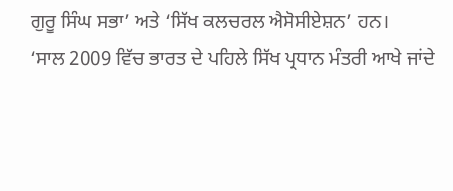ਗੁਰੂ ਸਿੰਘ ਸਭਾ’ ਅਤੇ ‘ਸਿੱਖ ਕਲਚਰਲ ਐਸੋਸੀਏਸ਼ਨ’ ਹਨ।
‘ਸਾਲ 2009 ਵਿੱਚ ਭਾਰਤ ਦੇ ਪਹਿਲੇ ਸਿੱਖ ਪ੍ਰਧਾਨ ਮੰਤਰੀ ਆਖੇ ਜਾਂਦੇ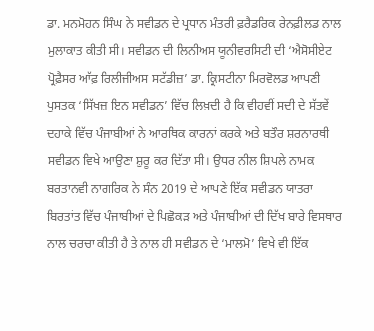ਡਾ. ਮਨਮੋਹਨ ਸਿੰਘ ਨੇ ਸਵੀਡਨ ਦੇ ਪ੍ਰਧਾਨ ਮੰਤਰੀ ਫ਼ਰੈਡਰਿਕ ਰੇਨਫ਼ੀਲਡ ਨਾਲ ਮੁਲਾਕਾਤ ਕੀਤੀ ਸੀ। ਸਵੀਡਨ ਦੀ ਲਿਨੀਅਸ ਯੂਨੀਵਰਸਿਟੀ ਦੀ ‘ਐਸੋਸੀਏਟ ਪ੍ਰੋਫ਼ੈਸਰ ਆੱਫ਼ ਰਿਲੀਜੀਅਸ ਸਟੱਡੀਜ਼’ ਡਾ. ਕ੍ਰਿਸਟੀਨਾ ਮਿਰਵੋਲਡ ਆਪਣੀ ਪੁਸਤਕ ‘ਸਿੱਖਜ਼ ਇਨ ਸਵੀਡਨ’ ਵਿੱਚ ਲਿਖ਼ਦੀ ਹੈ ਕਿ ਵੀਹਵੀਂ ਸਦੀ ਦੇ ਸੱਤਵੇਂ ਦਹਾਕੇ ਵਿੱਚ ਪੰਜਾਬੀਆਂ ਨੇ ਆਰਥਿਕ ਕਾਰਨਾਂ ਕਰਕੇ ਅਤੇ ਬਤੌਰ ਸ਼ਰਨਾਰਥੀ ਸਵੀਡਨ ਵਿਖੇ ਆਉਣਾ ਸ਼ੁਰੂ ਕਰ ਦਿੱਤਾ ਸੀ। ਉਧਰ ਨੀਲ ਸ਼ਿਪਲੇ ਨਾਮਕ ਬਰਤਾਨਵੀ ਨਾਗਰਿਕ ਨੇ ਸੰਨ 2019 ਦੇ ਆਪਣੇ ਇੱਕ ਸਵੀਡਨ ਯਾਤਰਾ ਬਿਰਤਾਂਤ ਵਿੱਚ ਪੰਜਾਬੀਆਂ ਦੇ ਪਿਛੋਕੜ ਅਤੇ ਪੰਜਾਬੀਆਂ ਦੀ ਦਿੱਖ ਬਾਰੇ ਵਿਸਥਾਰ ਨਾਲ ਚਰਚਾ ਕੀਤੀ ਹੈ ਤੇ ਨਾਲ ਹੀ ਸਵੀਡਨ ਦੇ ‘ਮਾਲਮੋ’ ਵਿਖੇ ਵੀ ਇੱਕ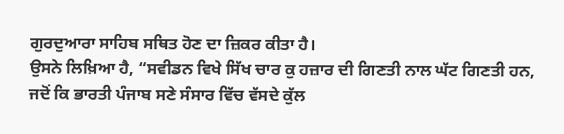ਗੁਰਦੁਆਰਾ ਸਾਹਿਬ ਸਥਿਤ ਹੋਣ ਦਾ ਜ਼ਿਕਰ ਕੀਤਾ ਹੈ।
ਉਸਨੇ ਲਿਖ਼ਿਆ ਹੈ, “ਸਵੀਡਨ ਵਿਖੇ ਸਿੱਖ ਚਾਰ ਕੁ ਹਜ਼ਾਰ ਦੀ ਗਿਣਤੀ ਨਾਲ ਘੱਟ ਗਿਣਤੀ ਹਨ, ਜਦੋਂ ਕਿ ਭਾਰਤੀ ਪੰਜਾਬ ਸਣੇ ਸੰਸਾਰ ਵਿੱਚ ਵੱਸਦੇ ਕੁੱਲ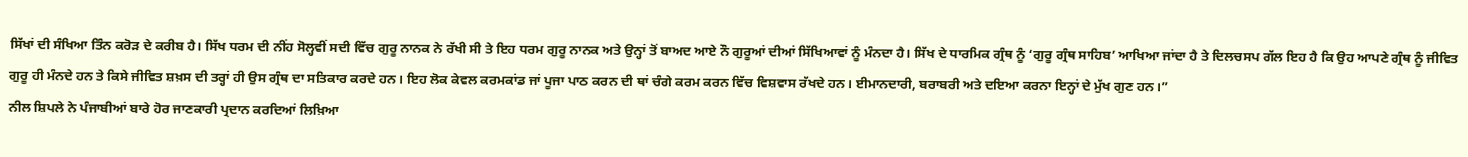ਸਿੱਖਾਂ ਦੀ ਸੰਖਿਆ ਤਿੰਨ ਕਰੋੜ ਦੇ ਕਰੀਬ ਹੈ। ਸਿੱਖ ਧਰਮ ਦੀ ਨੀਂਹ ਸੋਲ੍ਹਵੀਂ ਸਦੀ ਵਿੱਚ ਗੁਰੂ ਨਾਨਕ ਨੇ ਰੱਖੀ ਸੀ ਤੇ ਇਹ ਧਰਮ ਗੁਰੂ ਨਾਨਕ ਅਤੇ ਉਨ੍ਹਾਂ ਤੋਂ ਬਾਅਦ ਆਏ ਨੌ ਗੁਰੂਆਂ ਦੀਆਂ ਸਿੱਖਿਆਵਾਂ ਨੂੰ ਮੰਨਦਾ ਹੈ। ਸਿੱਖ ਦੇ ਧਾਰਮਿਕ ਗ੍ਰੰਥ ਨੂੰ ‘ਗੁਰੂ ਗ੍ਰੰਥ ਸਾਹਿਬ’ ਆਖਿਆ ਜਾਂਦਾ ਹੈ ਤੇ ਦਿਲਚਸਪ ਗੱਲ ਇਹ ਹੈ ਕਿ ਉਹ ਆਪਣੇ ਗ੍ਰੰਥ ਨੂੰ ਜੀਵਿਤ ਗੁਰੂ ਹੀ ਮੰਨਦੇ ਹਨ ਤੇ ਕਿਸੇ ਜੀਵਿਤ ਸ਼ਖ਼ਸ ਦੀ ਤਰ੍ਹਾਂ ਹੀ ਉਸ ਗ੍ਰੰਥ ਦਾ ਸਤਿਕਾਰ ਕਰਦੇ ਹਨ। ਇਹ ਲੋਕ ਕੇਵਲ ਕਰਮਕਾਂਡ ਜਾਂ ਪੂਜਾ ਪਾਠ ਕਰਨ ਦੀ ਥਾਂ ਚੰਗੇ ਕਰਮ ਕਰਨ ਵਿੱਚ ਵਿਸ਼ਵਾਸ ਰੱਖਦੇ ਹਨ। ਈਮਾਨਦਾਰੀ, ਬਰਾਬਰੀ ਅਤੇ ਦਇਆ ਕਰਨਾ ਇਨ੍ਹਾਂ ਦੇ ਮੁੱਖ ਗੁਣ ਹਨ।”
ਨੀਲ ਸ਼ਿਪਲੇ ਨੇ ਪੰਜਾਬੀਆਂ ਬਾਰੇ ਹੋਰ ਜਾਣਕਾਰੀ ਪ੍ਰਦਾਨ ਕਰਦਿਆਂ ਲਿਖ਼ਿਆ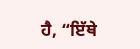ਹੈ, “ਇੱਥੇ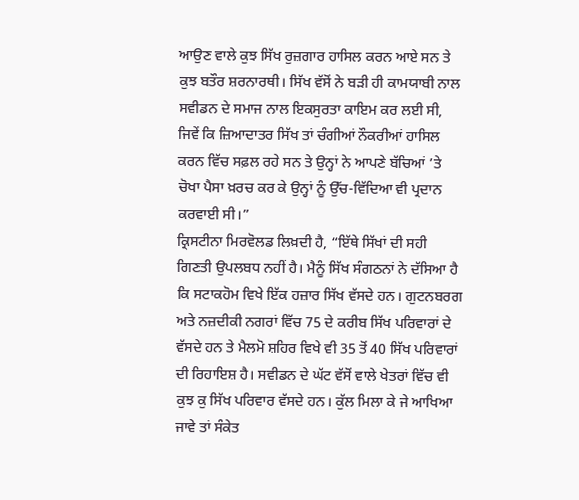ਆਉਣ ਵਾਲੇ ਕੁਝ ਸਿੱਖ ਰੁਜ਼ਗਾਰ ਹਾਸਿਲ ਕਰਨ ਆਏ ਸਨ ਤੇ ਕੁਝ ਬਤੌਰ ਸ਼ਰਨਾਰਥੀ। ਸਿੱਖ ਵੱਸੋਂ ਨੇ ਬੜੀ ਹੀ ਕਾਮਯਾਬੀ ਨਾਲ ਸਵੀਡਨ ਦੇ ਸਮਾਜ ਨਾਲ ਇਕਸੁਰਤਾ ਕਾਇਮ ਕਰ ਲਈ ਸੀ, ਜਿਵੇਂ ਕਿ ਜ਼ਿਆਦਾਤਰ ਸਿੱਖ ਤਾਂ ਚੰਗੀਆਂ ਨੌਕਰੀਆਂ ਹਾਸਿਲ ਕਰਨ ਵਿੱਚ ਸਫ਼ਲ ਰਹੇ ਸਨ ਤੇ ਉਨ੍ਹਾਂ ਨੇ ਆਪਣੇ ਬੱਚਿਆਂ ’ਤੇ ਚੋਖਾ ਪੈਸਾ ਖ਼ਰਚ ਕਰ ਕੇ ਉਨ੍ਹਾਂ ਨੂੰ ਉੱਚ-ਵਿੱਦਿਆ ਵੀ ਪ੍ਰਦਾਨ ਕਰਵਾਈ ਸੀ।”
ਕ੍ਰਿਸਟੀਨਾ ਮਿਰਵੋਲਡ ਲਿਖ਼ਦੀ ਹੈ, “ਇੱਥੇ ਸਿੱਖਾਂ ਦੀ ਸਹੀ ਗਿਣਤੀ ਉਪਲਬਧ ਨਹੀਂ ਹੈ। ਮੈਨੂੰ ਸਿੱਖ ਸੰਗਠਨਾਂ ਨੇ ਦੱਸਿਆ ਹੈ ਕਿ ਸਟਾਕਹੋਮ ਵਿਖੇ ਇੱਕ ਹਜ਼ਾਰ ਸਿੱਖ ਵੱਸਦੇ ਹਨ। ਗੁਟਨਬਰਗ ਅਤੇ ਨਜ਼ਦੀਕੀ ਨਗਰਾਂ ਵਿੱਚ 75 ਦੇ ਕਰੀਬ ਸਿੱਖ ਪਰਿਵਾਰਾਂ ਦੇ ਵੱਸਦੇ ਹਨ ਤੇ ਮੈਲਮੋ ਸ਼ਹਿਰ ਵਿਖੇ ਵੀ 35 ਤੋਂ 40 ਸਿੱਖ ਪਰਿਵਾਰਾਂ ਦੀ ਰਿਹਾਇਸ਼ ਹੈ। ਸਵੀਡਨ ਦੇ ਘੱਟ ਵੱਸੋਂ ਵਾਲੇ ਖੇਤਰਾਂ ਵਿੱਚ ਵੀ ਕੁਝ ਕੁ ਸਿੱਖ ਪਰਿਵਾਰ ਵੱਸਦੇ ਹਨ। ਕੁੱਲ ਮਿਲਾ ਕੇ ਜੇ ਆਖਿਆ ਜਾਵੇ ਤਾਂ ਸੰਕੇਤ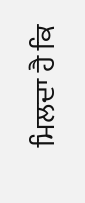ਮਿਲਦਾ ਹੈ ਕਿ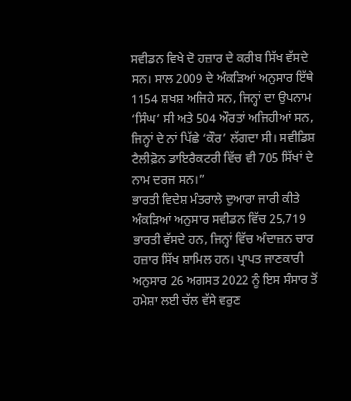ਸਵੀਡਨ ਵਿਖੇ ਦੋ ਹਜ਼ਾਰ ਦੇ ਕਰੀਬ ਸਿੱਖ ਵੱਸਦੇ ਸਨ। ਸਾਲ 2009 ਦੇ ਅੰਕੜਿਆਂ ਅਨੁਸਾਰ ਇੱਥੇ 1154 ਸ਼ਖਸ਼ ਅਜਿਹੇ ਸਨ, ਜਿਨ੍ਹਾਂ ਦਾ ਉਪਨਾਮ ‘ਸਿੰਘ’ ਸੀ ਅਤੇ 504 ਔਰਤਾਂ ਅਜਿਹੀਆਂ ਸਨ, ਜਿਨ੍ਹਾਂ ਦੇ ਨਾਂ ਪਿੱਛੇ ‘ਕੌਰ’ ਲੱਗਦਾ ਸੀ। ਸਵੀਡਿਸ਼ ਟੈਲੀਫ਼ੋਨ ਡਾਇਰੈਕਟਰੀ ਵਿੱਚ ਵੀ 705 ਸਿੱਖਾਂ ਦੇ ਨਾਮ ਦਰਜ ਸਨ।”
ਭਾਰਤੀ ਵਿਦੇਸ਼ ਮੰਤਰਾਲੇ ਦੁਆਰਾ ਜਾਰੀ ਕੀਤੇ ਅੰਕੜਿਆਂ ਅਨੁਸਾਰ ਸਵੀਡਨ ਵਿੱਚ 25,719 ਭਾਰਤੀ ਵੱਸਦੇ ਹਨ, ਜਿਨ੍ਹਾਂ ਵਿੱਚ ਅੰਦਾਜ਼ਨ ਚਾਰ ਹਜ਼ਾਰ ਸਿੱਖ ਸ਼ਾਮਿਲ ਹਨ। ਪ੍ਰਾਪਤ ਜਾਣਕਾਰੀ ਅਨੁਸਾਰ 26 ਅਗਸਤ 2022 ਨੂੰ ਇਸ ਸੰਸਾਰ ਤੋਂ ਹਮੇਸ਼ਾ ਲਈ ਚੱਲ ਵੱਸੇ ਵਰੁਣ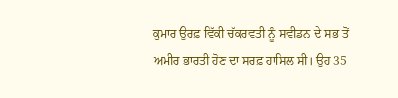ਕੁਮਾਰ ਉਰਫ਼ ਵਿੱਕੀ ਚੱਕਰਵਤੀ ਨੂੰ ਸਵੀਡਨ ਦੇ ਸਭ ਤੋਂ ਅਮੀਰ ਭਾਰਤੀ ਹੋਣ ਦਾ ਸਰਫ਼ ਹਾਸਿਲ ਸੀ। ਉਹ 35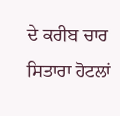ਦੇ ਕਰੀਬ ਚਾਰ ਸਿਤਾਰਾ ਹੋਟਲਾਂ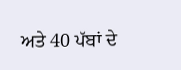ਅਤੇ 40 ਪੱਬਾਂ ਦੇ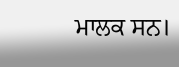ਮਾਲਕ ਸਨ।